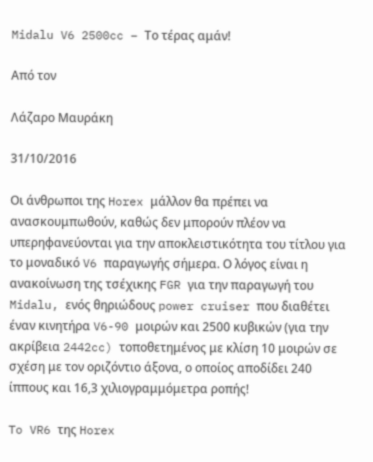Midalu V6 2500cc – Το τέρας αμάν!

Από τον

Λάζαρο Μαυράκη

31/10/2016

Οι άνθρωποι της Horex μάλλον θα πρέπει να ανασκουμπωθούν, καθώς δεν μπορούν πλέον να υπερηφανεύονται για την αποκλειστικότητα του τίτλου για το μοναδικό V6 παραγωγής σήμερα. Ο λόγος είναι η ανακοίνωση της τσέχικης FGR για την παραγωγή του Midalu, ενός θηριώδους power cruiser που διαθέτει έναν κινητήρα V6-90 μοιρών και 2500 κυβικών (για την ακρίβεια 2442cc) τοποθετημένος με κλίση 10 μοιρών σε σχέση με τον οριζόντιο άξονα, ο οποίος αποδίδει 240 ίππους και 16,3 χιλιογραμμόμετρα ροπής!

To VR6 της Horex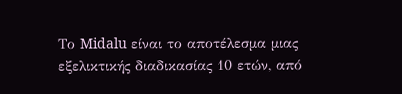Το Midalu είναι το αποτέλεσμα μιας εξελικτικής διαδικασίας 10 ετών, από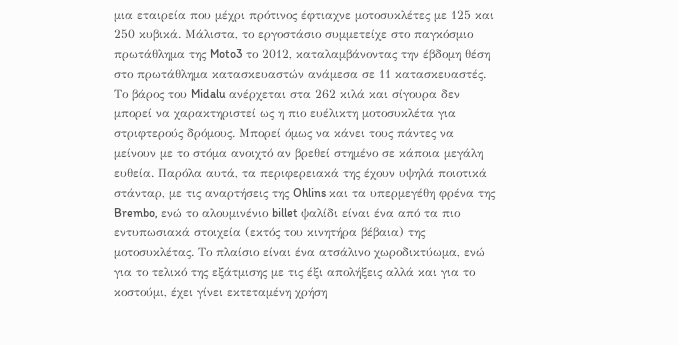μια εταιρεία που μέχρι πρότινος έφτιαχνε μοτοσυκλέτες με 125 και 250 κυβικά. Μάλιστα, το εργοστάσιο συμμετείχε στο παγκόσμιο πρωτάθλημα της Moto3 το 2012, καταλαμβάνοντας την έβδομη θέση στο πρωτάθλημα κατασκευαστών ανάμεσα σε 11 κατασκευαστές.
Το βάρος του Midalu ανέρχεται στα 262 κιλά και σίγουρα δεν μπορεί να χαρακτηριστεί ως η πιο ευέλικτη μοτοσυκλέτα για στριφτερούς δρόμους. Μπορεί όμως να κάνει τους πάντες να μείνουν με το στόμα ανοιχτό αν βρεθεί στημένο σε κάποια μεγάλη ευθεία. Παρόλα αυτά, τα περιφερειακά της έχουν υψηλά ποιοτικά στάνταρ, με τις αναρτήσεις της Ohlins και τα υπερμεγέθη φρένα της Brembo, ενώ το αλουμινένιο billet ψαλίδι είναι ένα από τα πιο εντυπωσιακά στοιχεία (εκτός του κινητήρα βέβαια) της μοτοσυκλέτας. Το πλαίσιο είναι ένα ατσάλινο χωροδικτύωμα, ενώ για το τελικό της εξάτμισης με τις έξι απολήξεις αλλά και για το κοστούμι, έχει γίνει εκτεταμένη χρήση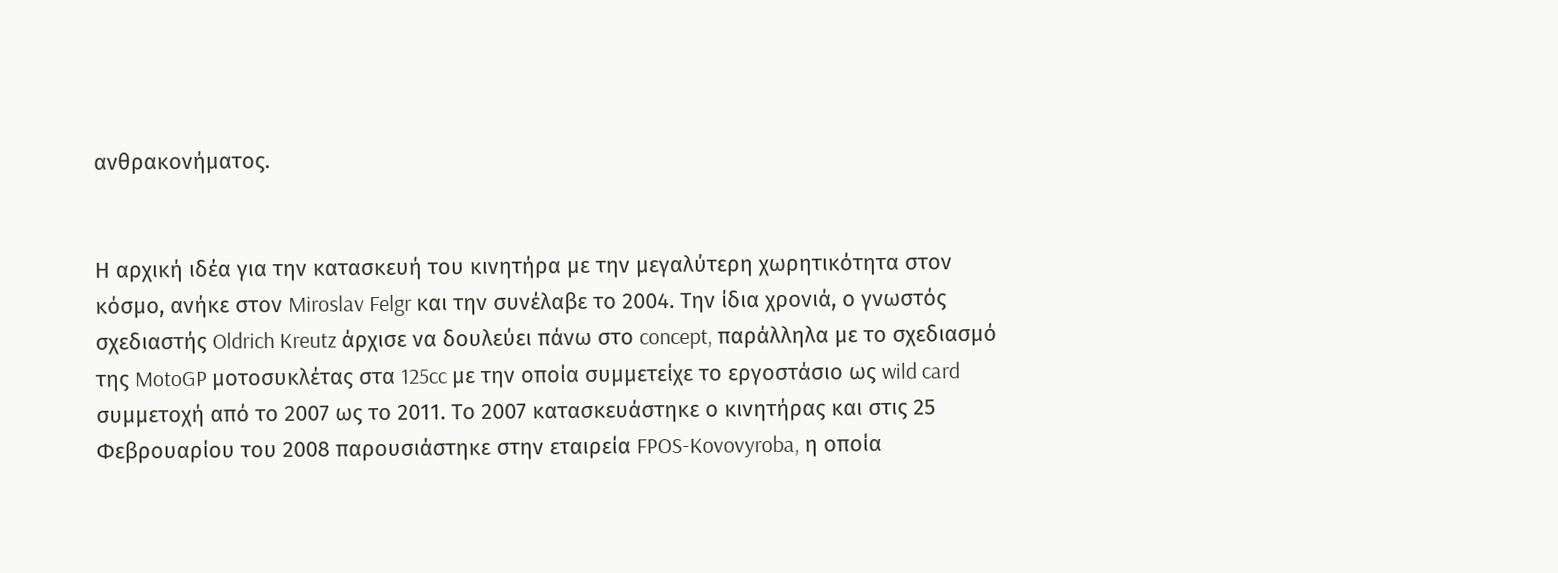ανθρακονήματος.


Η αρχική ιδέα για την κατασκευή του κινητήρα με την μεγαλύτερη χωρητικότητα στον κόσμο, ανήκε στον Miroslav Felgr και την συνέλαβε το 2004. Την ίδια χρονιά, ο γνωστός σχεδιαστής Oldrich Kreutz άρχισε να δουλεύει πάνω στο concept, παράλληλα με το σχεδιασμό της MotoGP μοτοσυκλέτας στα 125cc με την οποία συμμετείχε το εργοστάσιο ως wild card συμμετοχή από το 2007 ως το 2011. Το 2007 κατασκευάστηκε ο κινητήρας και στις 25 Φεβρουαρίου του 2008 παρουσιάστηκε στην εταιρεία FPOS-Kovovyroba, η οποία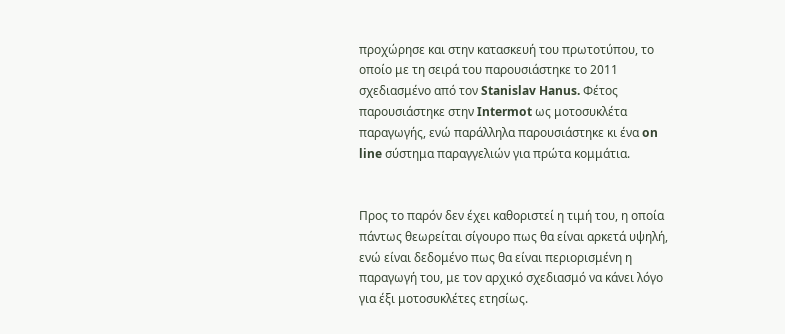προχώρησε και στην κατασκευή του πρωτοτύπου, το οποίο με τη σειρά του παρουσιάστηκε το 2011 σχεδιασμένο από τον Stanislav Hanus. Φέτος παρουσιάστηκε στην Intermot ως μοτοσυκλέτα παραγωγής, ενώ παράλληλα παρουσιάστηκε κι ένα on line σύστημα παραγγελιών για πρώτα κομμάτια.


Προς το παρόν δεν έχει καθοριστεί η τιμή του, η οποία πάντως θεωρείται σίγουρο πως θα είναι αρκετά υψηλή, ενώ είναι δεδομένο πως θα είναι περιορισμένη η παραγωγή του, με τον αρχικό σχεδιασμό να κάνει λόγο για έξι μοτοσυκλέτες ετησίως.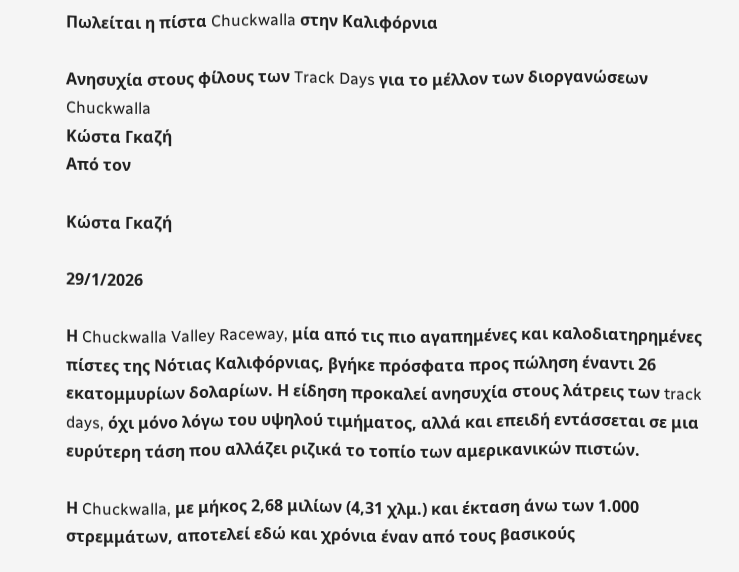Πωλείται η πίστα Chuckwalla στην Καλιφόρνια

Ανησυχία στους φίλους των Track Days για το μέλλον των διοργανώσεων
Chuckwalla
Κώστα Γκαζή
Από τον

Κώστα Γκαζή

29/1/2026

Η Chuckwalla Valley Raceway, μία από τις πιο αγαπημένες και καλοδιατηρημένες πίστες της Νότιας Καλιφόρνιας, βγήκε πρόσφατα προς πώληση έναντι 26 εκατομμυρίων δολαρίων. Η είδηση προκαλεί ανησυχία στους λάτρεις των track days, όχι μόνο λόγω του υψηλού τιμήματος, αλλά και επειδή εντάσσεται σε μια ευρύτερη τάση που αλλάζει ριζικά το τοπίο των αμερικανικών πιστών.

Η Chuckwalla, με μήκος 2,68 μιλίων (4,31 χλμ.) και έκταση άνω των 1.000 στρεμμάτων, αποτελεί εδώ και χρόνια έναν από τους βασικούς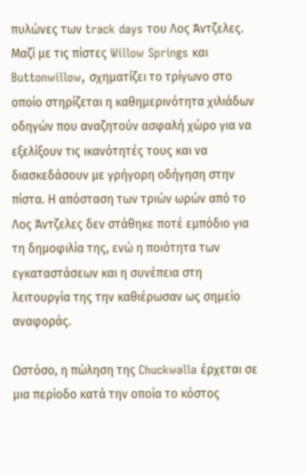πυλώνες των track days του Λος Άντζελες. Μαζί με τις πίστες Willow Springs και Buttonwillow, σχηματίζει το τρίγωνο στο οποίο στηρίζεται η καθημερινότητα χιλιάδων οδηγών που αναζητούν ασφαλή χώρο για να εξελίξουν τις ικανότητές τους και να διασκεδάσουν με γρήγορη οδήγηση στην πίστα. Η απόσταση των τριών ωρών από το Λος Άντζελες δεν στάθηκε ποτέ εμπόδιο για τη δημοφιλία της, ενώ η ποιότητα των εγκαταστάσεων και η συνέπεια στη λειτουργία της την καθιέρωσαν ως σημείο αναφοράς.

Ωστόσο, η πώληση της Chuckwalla έρχεται σε μια περίοδο κατά την οποία το κόστος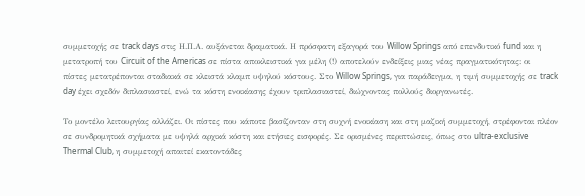συμμετοχής σε track days στις Η.Π.Α. αυξάνεται δραματικά. Η πρόσφατη εξαγορά του Willow Springs από επενδυτικό fund και η μετατροπή του Circuit of the Americas σε πίστα αποκλειστικά για μέλη (!) αποτελούν ενδείξεις μιας νέας πραγματικότητας: οι πίστες μετατρέπονται σταδιακά σε κλειστά κλαμπ υψηλού κόστους. Στο Willow Springs, για παράδειγμα, η τιμή συμμετοχής σε track day έχει σχεδόν διπλασιαστεί, ενώ τα κόστη ενοικίασης έχουν τριπλασιαστεί, διώχνοντας πολλούς διοργανωτές.

Το μοντέλο λειτουργίας αλλάζει. Οι πίστες που κάποτε βασίζονταν στη συχνή ενοικίαση και στη μαζική συμμετοχή, στρέφονται πλέον σε συνδρομητικά σχήματα με υψηλά αρχικά κόστη και ετήσιες εισφορές. Σε ορισμένες περιπτώσεις, όπως στο ultra-exclusive Thermal Club, η συμμετοχή απαιτεί εκατοντάδες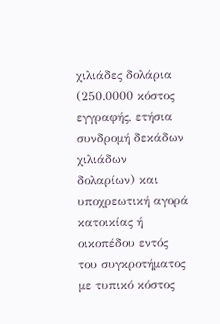χιλιάδες δολάρια (250.0000 κόστος εγγραφής, ετήσια συνδρομή δεκάδων χιλιάδων δολαρίων) και υποχρεωτική αγορά κατοικίας ή οικοπέδου εντός του συγκροτήματος με τυπικό κόστος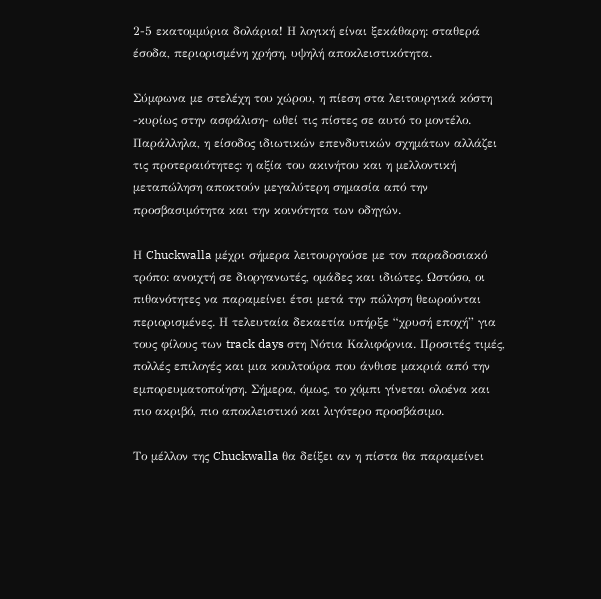2-5 εκατομμύρια δολάρια! Η λογική είναι ξεκάθαρη: σταθερά έσοδα, περιορισμένη χρήση, υψηλή αποκλειστικότητα.

Σύμφωνα με στελέχη του χώρου, η πίεση στα λειτουργικά κόστη -κυρίως στην ασφάλιση- ωθεί τις πίστες σε αυτό το μοντέλο. Παράλληλα, η είσοδος ιδιωτικών επενδυτικών σχημάτων αλλάζει τις προτεραιότητες: η αξία του ακινήτου και η μελλοντική μεταπώληση αποκτούν μεγαλύτερη σημασία από την προσβασιμότητα και την κοινότητα των οδηγών.

Η Chuckwalla μέχρι σήμερα λειτουργούσε με τον παραδοσιακό τρόπο: ανοιχτή σε διοργανωτές, ομάδες και ιδιώτες. Ωστόσο, οι πιθανότητες να παραμείνει έτσι μετά την πώληση θεωρούνται περιορισμένες. Η τελευταία δεκαετία υπήρξε “χρυσή εποχή” για τους φίλους των track days στη Νότια Καλιφόρνια. Προσιτές τιμές, πολλές επιλογές και μια κουλτούρα που άνθισε μακριά από την εμπορευματοποίηση. Σήμερα, όμως, το χόμπι γίνεται ολοένα και πιο ακριβό, πιο αποκλειστικό και λιγότερο προσβάσιμο.

Το μέλλον της Chuckwalla θα δείξει αν η πίστα θα παραμείνει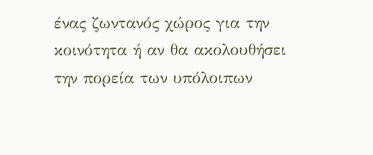ένας ζωντανός χώρος για την κοινότητα ή αν θα ακολουθήσει την πορεία των υπόλοιπων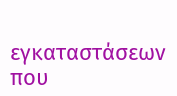εγκαταστάσεων που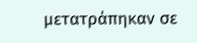μετατράπηκαν σε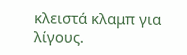κλειστά κλαμπ για λίγους.